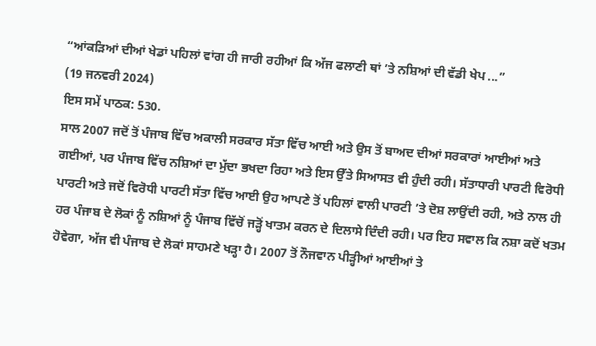“ਆਂਕੜਿਆਂ ਦੀਆਂ ਖੇਡਾਂ ਪਹਿਲਾਂ ਵਾਂਗ ਹੀ ਜਾਰੀ ਰਹੀਆਂ ਕਿ ਅੱਜ ਫਲਾਣੀ ਥਾਂ ’ਤੇ ਨਸ਼ਿਆਂ ਦੀ ਵੱਡੀ ਖੇਪ ...”
(19 ਜਨਵਰੀ 2024)
ਇਸ ਸਮੇਂ ਪਾਠਕ: 530.
ਸਾਲ 2007 ਜਦੋਂ ਤੋਂ ਪੰਜਾਬ ਵਿੱਚ ਅਕਾਲੀ ਸਰਕਾਰ ਸੱਤਾ ਵਿੱਚ ਆਈ ਅਤੇ ਉਸ ਤੋਂ ਬਾਅਦ ਦੀਆਂ ਸਰਕਾਰਾਂ ਆਈਆਂ ਅਤੇ ਗਈਆਂ, ਪਰ ਪੰਜਾਬ ਵਿੱਚ ਨਸ਼ਿਆਂ ਦਾ ਮੁੱਦਾ ਭਖਦਾ ਰਿਹਾ ਅਤੇ ਇਸ ਉੱਤੇ ਸਿਆਸਤ ਵੀ ਹੁੰਦੀ ਰਹੀ। ਸੱਤਾਧਾਰੀ ਪਾਰਟੀ ਵਿਰੋਧੀ ਪਾਰਟੀ ਅਤੇ ਜਦੋਂ ਵਿਰੋਧੀ ਪਾਰਟੀ ਸੱਤਾ ਵਿੱਚ ਆਈ ਉਹ ਆਪਣੇ ਤੋਂ ਪਹਿਲਾਂ ਵਾਲੀ ਪਾਰਟੀ ’ਤੇ ਦੋਸ਼ ਲਾਉਂਦੀ ਰਹੀ, ਅਤੇ ਨਾਲ ਹੀ ਹਰ ਪੰਜਾਬ ਦੇ ਲੋਕਾਂ ਨੂੰ ਨਸ਼ਿਆਂ ਨੂੰ ਪੰਜਾਬ ਵਿੱਚੋਂ ਜੜ੍ਹੋਂ ਖਾਤਮ ਕਰਨ ਦੇ ਦਿਲਾਸੇ ਦਿੰਦੀ ਰਹੀ। ਪਰ ਇਹ ਸਵਾਲ ਕਿ ਨਸ਼ਾ ਕਦੋਂ ਖਤਮ ਹੋਵੇਗਾ, ਅੱਜ ਵੀ ਪੰਜਾਬ ਦੇ ਲੋਕਾਂ ਸਾਹਮਣੇ ਖੜ੍ਹਾ ਹੈ। 2007 ਤੋਂ ਨੌਜਵਾਨ ਪੀੜ੍ਹੀਆਂ ਆਈਆਂ ਤੇ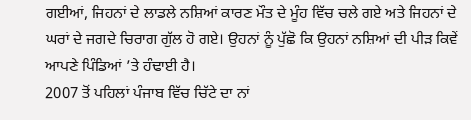ਗਈਆਂ, ਜਿਹਨਾਂ ਦੇ ਲਾਡਲੇ ਨਸ਼ਿਆਂ ਕਾਰਣ ਮੌਤ ਦੇ ਮੂੰਹ ਵਿੱਚ ਚਲੇ ਗਏ ਅਤੇ ਜਿਹਨਾਂ ਦੇ ਘਰਾਂ ਦੇ ਜਗਦੇ ਚਿਰਾਗ ਗੁੱਲ ਹੋ ਗਏ। ਉਹਨਾਂ ਨੂੰ ਪੁੱਛੋ ਕਿ ਉਹਨਾਂ ਨਸ਼ਿਆਂ ਦੀ ਪੀੜ ਕਿਵੇਂ ਆਪਣੇ ਪਿੰਡਿਆਂ ’ਤੇ ਹੰਢਾਈ ਹੈ।
2007 ਤੋਂ ਪਹਿਲਾਂ ਪੰਜਾਬ ਵਿੱਚ ਚਿੱਟੇ ਦਾ ਨਾਂ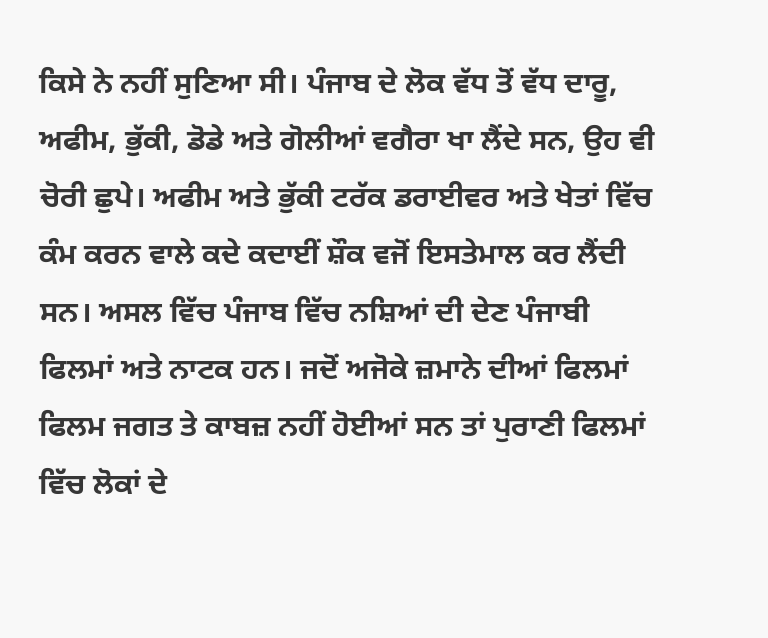ਕਿਸੇ ਨੇ ਨਹੀਂ ਸੁਣਿਆ ਸੀ। ਪੰਜਾਬ ਦੇ ਲੋਕ ਵੱਧ ਤੋਂ ਵੱਧ ਦਾਰੂ, ਅਫੀਮ, ਭੁੱਕੀ, ਡੋਡੇ ਅਤੇ ਗੋਲੀਆਂ ਵਗੈਰਾ ਖਾ ਲੈਂਦੇ ਸਨ, ਉਹ ਵੀ ਚੋਰੀ ਛੁਪੇ। ਅਫੀਮ ਅਤੇ ਭੁੱਕੀ ਟਰੱਕ ਡਰਾਈਵਰ ਅਤੇ ਖੇਤਾਂ ਵਿੱਚ ਕੰਮ ਕਰਨ ਵਾਲੇ ਕਦੇ ਕਦਾਈਂ ਸ਼ੌਕ ਵਜੋਂ ਇਸਤੇਮਾਲ ਕਰ ਲੈਂਦੀ ਸਨ। ਅਸਲ ਵਿੱਚ ਪੰਜਾਬ ਵਿੱਚ ਨਸ਼ਿਆਂ ਦੀ ਦੇਣ ਪੰਜਾਬੀ ਫਿਲਮਾਂ ਅਤੇ ਨਾਟਕ ਹਨ। ਜਦੋਂ ਅਜੋਕੇ ਜ਼ਮਾਨੇ ਦੀਆਂ ਫਿਲਮਾਂ ਫਿਲਮ ਜਗਤ ਤੇ ਕਾਬਜ਼ ਨਹੀਂ ਹੋਈਆਂ ਸਨ ਤਾਂ ਪੁਰਾਣੀ ਫਿਲਮਾਂ ਵਿੱਚ ਲੋਕਾਂ ਦੇ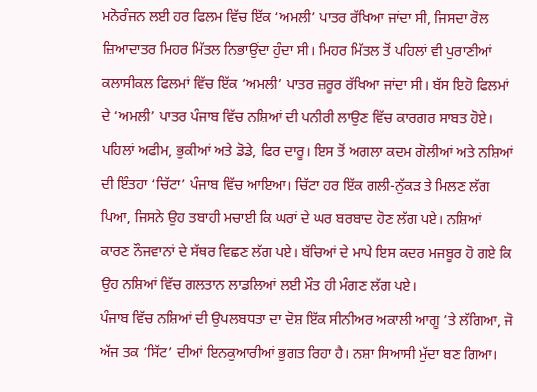ਮਨੋਰੰਜਨ ਲਈ ਹਰ ਫਿਲਮ ਵਿੱਚ ਇੱਕ ‘ਅਮਲੀ’ ਪਾਤਰ ਰੱਖਿਆ ਜਾਂਦਾ ਸੀ, ਜਿਸਦਾ ਰੋਲ ਜ਼ਿਆਦਾਤਰ ਮਿਹਰ ਮਿੱਤਲ ਨਿਭਾਉਂਦਾ ਹੁੰਦਾ ਸੀ। ਮਿਹਰ ਮਿੱਤਲ ਤੋਂ ਪਹਿਲਾਂ ਵੀ ਪੁਰਾਣੀਆਂ ਕਲਾਸੀਕਲ ਫਿਲਮਾਂ ਵਿੱਚ ਇੱਕ ‘ਅਮਲੀ’ ਪਾਤਰ ਜ਼ਰੂਰ ਰੱਖਿਆ ਜਾਂਦਾ ਸੀ। ਬੱਸ ਇਹੋ ਫਿਲਮਾਂ ਦੇ ‘ਅਮਲੀ’ ਪਾਤਰ ਪੰਜਾਬ ਵਿੱਚ ਨਸ਼ਿਆਂ ਦੀ ਪਨੀਰੀ ਲਾਉਣ ਵਿੱਚ ਕਾਰਗਰ ਸਾਬਤ ਹੋਏ। ਪਹਿਲਾਂ ਅਫੀਮ, ਭੁਕੀਆਂ ਅਤੇ ਡੋਡੇ, ਫਿਰ ਦਾਰੂ। ਇਸ ਤੋਂ ਅਗਲਾ ਕਦਮ ਗੋਲੀਆਂ ਅਤੇ ਨਸ਼ਿਆਂ ਦੀ ਇੰਤਹਾ ‘ਚਿੱਟਾ’ ਪੰਜਾਬ ਵਿੱਚ ਆਇਆ। ਚਿੱਟਾ ਹਰ ਇੱਕ ਗਲੀ-ਨੁੱਕੜ ਤੇ ਮਿਲਣ ਲੱਗ ਪਿਆ, ਜਿਸਨੇ ਉਹ ਤਬਾਹੀ ਮਚਾਈ ਕਿ ਘਰਾਂ ਦੇ ਘਰ ਬਰਬਾਦ ਹੋਣ ਲੱਗ ਪਏ। ਨਸ਼ਿਆਂ ਕਾਰਣ ਨੌਜਵਾਨਾਂ ਦੇ ਸੱਥਰ ਵਿਛਣ ਲੱਗ ਪਏ। ਬੱਚਿਆਂ ਦੇ ਮਾਪੇ ਇਸ ਕਦਰ ਮਜਬੂਰ ਹੋ ਗਏ ਕਿ ਉਹ ਨਸ਼ਿਆਂ ਵਿੱਚ ਗਲਤਾਨ ਲਾਡਲਿਆਂ ਲਈ ਮੌਤ ਹੀ ਮੰਗਣ ਲੱਗ ਪਏ।
ਪੰਜਾਬ ਵਿੱਚ ਨਸ਼ਿਆਂ ਦੀ ਉਪਲਬਧਤਾ ਦਾ ਦੋਸ਼ ਇੱਕ ਸੀਨੀਅਰ ਅਕਾਲੀ ਆਗੂ ’ਤੇ ਲੱਗਿਆ, ਜੋ ਅੱਜ ਤਕ ‘ਸਿੱਟ’ ਦੀਆਂ ਇਨਕੁਆਰੀਆਂ ਭੁਗਤ ਰਿਹਾ ਹੈ। ਨਸ਼ਾ ਸਿਆਸੀ ਮੁੱਦਾ ਬਣ ਗਿਆ।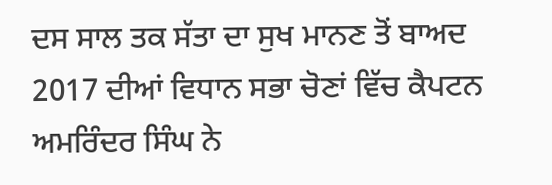ਦਸ ਸਾਲ ਤਕ ਸੱਤਾ ਦਾ ਸੁਖ ਮਾਨਣ ਤੋਂ ਬਾਅਦ 2017 ਦੀਆਂ ਵਿਧਾਨ ਸਭਾ ਚੋਣਾਂ ਵਿੱਚ ਕੈਪਟਨ ਅਮਰਿੰਦਰ ਸਿੰਘ ਨੇ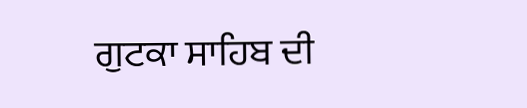ਗੁਟਕਾ ਸਾਹਿਬ ਦੀ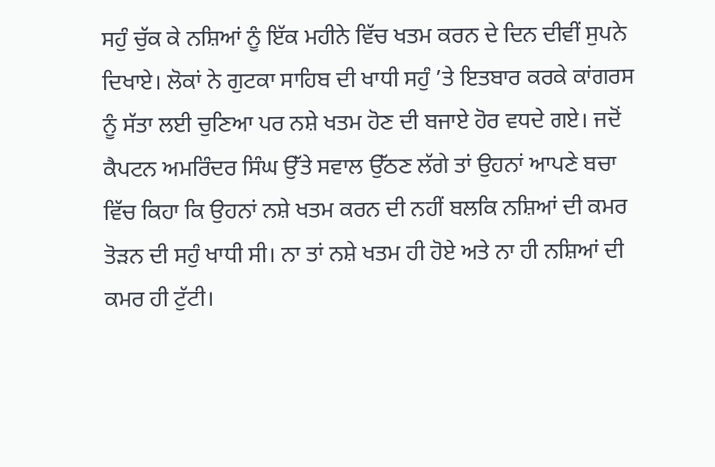ਸਹੁੰ ਚੁੱਕ ਕੇ ਨਸ਼ਿਆਂ ਨੂੰ ਇੱਕ ਮਹੀਨੇ ਵਿੱਚ ਖਤਮ ਕਰਨ ਦੇ ਦਿਨ ਦੀਵੀਂ ਸੁਪਨੇ ਦਿਖਾਏ। ਲੋਕਾਂ ਨੇ ਗੁਟਕਾ ਸਾਹਿਬ ਦੀ ਖਾਧੀ ਸਹੁੰ ’ਤੇ ਇਤਬਾਰ ਕਰਕੇ ਕਾਂਗਰਸ ਨੂੰ ਸੱਤਾ ਲਈ ਚੁਣਿਆ ਪਰ ਨਸ਼ੇ ਖਤਮ ਹੋਣ ਦੀ ਬਜਾਏ ਹੋਰ ਵਧਦੇ ਗਏ। ਜਦੋਂ ਕੈਪਟਨ ਅਮਰਿੰਦਰ ਸਿੰਘ ਉੱਤੇ ਸਵਾਲ ਉੱਠਣ ਲੱਗੇ ਤਾਂ ਉਹਨਾਂ ਆਪਣੇ ਬਚਾ ਵਿੱਚ ਕਿਹਾ ਕਿ ਉਹਨਾਂ ਨਸ਼ੇ ਖਤਮ ਕਰਨ ਦੀ ਨਹੀਂ ਬਲਕਿ ਨਸ਼ਿਆਂ ਦੀ ਕਮਰ ਤੋੜਨ ਦੀ ਸਹੁੰ ਖਾਧੀ ਸੀ। ਨਾ ਤਾਂ ਨਸ਼ੇ ਖਤਮ ਹੀ ਹੋਏ ਅਤੇ ਨਾ ਹੀ ਨਸ਼ਿਆਂ ਦੀ ਕਮਰ ਹੀ ਟੁੱਟੀ।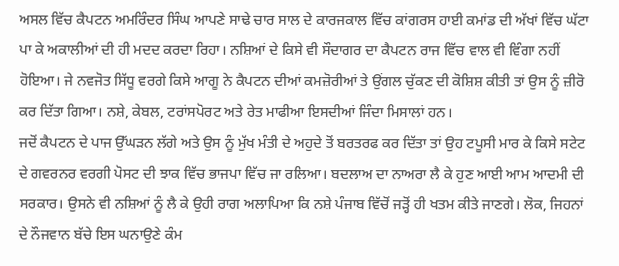ਅਸਲ ਵਿੱਚ ਕੈਪਟਨ ਅਮਰਿੰਦਰ ਸਿੰਘ ਆਪਣੇ ਸਾਢੇ ਚਾਰ ਸਾਲ ਦੇ ਕਾਰਜਕਾਲ ਵਿੱਚ ਕਾਂਗਰਸ ਹਾਈ ਕਮਾਂਡ ਦੀ ਅੱਖਾਂ ਵਿੱਚ ਘੱਟਾ ਪਾ ਕੇ ਅਕਾਲੀਆਂ ਦੀ ਹੀ ਮਦਦ ਕਰਦਾ ਰਿਹਾ। ਨਸ਼ਿਆਂ ਦੇ ਕਿਸੇ ਵੀ ਸੌਦਾਗਰ ਦਾ ਕੈਪਟਨ ਰਾਜ ਵਿੱਚ ਵਾਲ ਵੀ ਵਿੰਗਾ ਨਹੀਂ ਹੋਇਆ। ਜੇ ਨਵਜੋਤ ਸਿੱਧੂ ਵਰਗੇ ਕਿਸੇ ਆਗੂ ਨੇ ਕੈਪਟਨ ਦੀਆਂ ਕਮਜ਼ੋਰੀਆਂ ਤੇ ਉਂਗਲ ਚੁੱਕਣ ਦੀ ਕੋਸ਼ਿਸ਼ ਕੀਤੀ ਤਾਂ ਉਸ ਨੂੰ ਜ਼ੀਰੋ ਕਰ ਦਿੱਤਾ ਗਿਆ। ਨਸ਼ੇ, ਕੇਬਲ, ਟਰਾਂਸਪੋਰਟ ਅਤੇ ਰੇਤ ਮਾਫੀਆ ਇਸਦੀਆਂ ਜਿੰਦਾ ਮਿਸਾਲਾਂ ਹਨ।
ਜਦੋਂ ਕੈਪਟਨ ਦੇ ਪਾਜ ਉੱਘੜਨ ਲੱਗੇ ਅਤੇ ਉਸ ਨੂੰ ਮੁੱਖ ਮੰਤੀ ਦੇ ਅਹੁਦੇ ਤੋਂ ਬਰਤਰਫ ਕਰ ਦਿੱਤਾ ਤਾਂ ਉਹ ਟਪੂਸੀ ਮਾਰ ਕੇ ਕਿਸੇ ਸਟੇਟ ਦੇ ਗਵਰਨਰ ਵਰਗੀ ਪੋਸਟ ਦੀ ਝਾਕ ਵਿੱਚ ਭਾਜਪਾ ਵਿੱਚ ਜਾ ਰਲਿਆ। ਬਦਲਾਅ ਦਾ ਨਾਅਰਾ ਲੈ ਕੇ ਹੁਣ ਆਈ ਆਮ ਆਦਮੀ ਦੀ ਸਰਕਾਰ। ਉਸਨੇ ਵੀ ਨਸ਼ਿਆਂ ਨੂੰ ਲੈ ਕੇ ਉਹੀ ਰਾਗ ਅਲਾਪਿਆ ਕਿ ਨਸ਼ੇ ਪੰਜਾਬ ਵਿੱਚੋਂ ਜੜ੍ਹੋਂ ਹੀ ਖਤਮ ਕੀਤੇ ਜਾਣਗੇ। ਲੋਕ, ਜਿਹਨਾਂ ਦੇ ਨੌਜਵਾਨ ਬੱਚੇ ਇਸ ਘਨਾਉਣੇ ਕੰਮ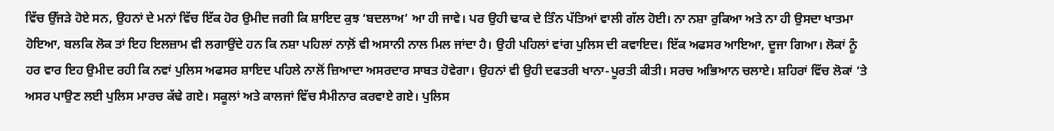ਵਿੱਚ ਉੱਜੜੇ ਹੋਏ ਸਨ, ਉਹਨਾਂ ਦੇ ਮਨਾਂ ਵਿੱਚ ਇੱਕ ਹੋਰ ਉਮੀਦ ਜਗੀ ਕਿ ਸ਼ਾਇਦ ਕੁਝ ‘ਬਦਲਾਅ’ ਆ ਹੀ ਜਾਵੇ। ਪਰ ਉਹੀ ਢਾਕ ਦੇ ਤਿੰਨ ਪੱਤਿਆਂ ਵਾਲੀ ਗੱਲ ਹੋਈ। ਨਾ ਨਸ਼ਾ ਰੁਕਿਆ ਅਤੇ ਨਾ ਹੀ ਉਸਦਾ ਖਾਤਮਾ ਹੋਇਆ, ਬਲਕਿ ਲੋਕ ਤਾਂ ਇਹ ਇਲਜ਼ਾਮ ਵੀ ਲਗਾਉਂਦੇ ਹਨ ਕਿ ਨਸ਼ਾ ਪਹਿਲਾਂ ਨਾਲ਼ੋਂ ਵੀ ਅਸਾਨੀ ਨਾਲ ਮਿਲ ਜਾਂਦਾ ਹੈ। ਉਹੀ ਪਹਿਲਾਂ ਵਾਂਗ ਪੁਲਿਸ ਦੀ ਕਵਾਇਦ। ਇੱਕ ਅਫਸਰ ਆਇਆ, ਦੂਜਾ ਗਿਆ। ਲੋਕਾਂ ਨੂੰ ਹਰ ਵਾਰ ਇਹ ਉਮੀਦ ਰਹੀ ਕਿ ਨਵਾਂ ਪੁਲਿਸ ਅਫਸਰ ਸ਼ਾਇਦ ਪਹਿਲੇ ਨਾਲੋਂ ਜ਼ਿਆਦਾ ਅਸਰਦਾਰ ਸਾਬਤ ਹੋਵੇਗਾ। ਉਹਨਾਂ ਵੀ ਉਹੀ ਦਫਤਰੀ ਖਾਨਾ-ਪੂਰਤੀ ਕੀਤੀ। ਸਰਚ ਅਭਿਆਨ ਚਲਾਏ। ਸ਼ਹਿਰਾਂ ਵਿੱਚ ਲੋਕਾਂ ’ਤੇ ਅਸਰ ਪਾਉਣ ਲਈ ਪੁਲਿਸ ਮਾਰਚ ਕੱਢੇ ਗਏ। ਸਕੂਲਾਂ ਅਤੇ ਕਾਲਜਾਂ ਵਿੱਚ ਸੈਮੀਨਾਰ ਕਰਵਾਏ ਗਏ। ਪੁਲਿਸ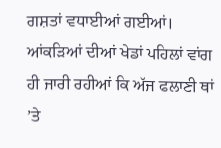ਗਸ਼ਤਾਂ ਵਧਾਈਆਂ ਗਈਆਂ। ਆਂਕੜਿਆਂ ਦੀਆਂ ਖੇਡਾਂ ਪਹਿਲਾਂ ਵਾਂਗ ਹੀ ਜਾਰੀ ਰਹੀਆਂ ਕਿ ਅੱਜ ਫਲਾਣੀ ਥਾਂ ’ਤੇ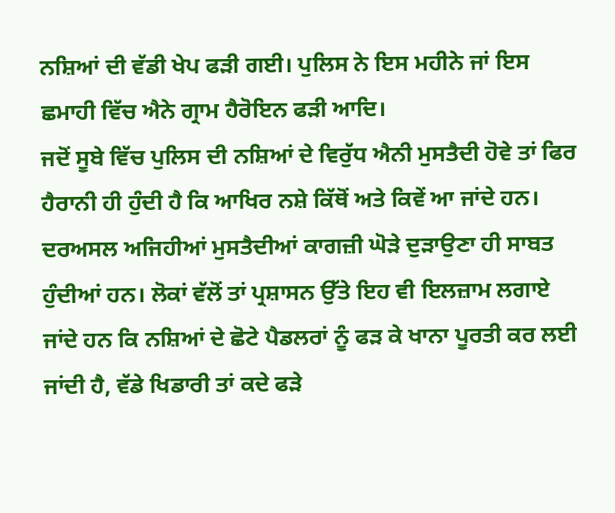ਨਸ਼ਿਆਂ ਦੀ ਵੱਡੀ ਖੇਪ ਫੜੀ ਗਈ। ਪੁਲਿਸ ਨੇ ਇਸ ਮਹੀਨੇ ਜਾਂ ਇਸ ਛਮਾਹੀ ਵਿੱਚ ਐਨੇ ਗ੍ਰਾਮ ਹੈਰੋਇਨ ਫੜੀ ਆਦਿ।
ਜਦੋਂ ਸੂਬੇ ਵਿੱਚ ਪੁਲਿਸ ਦੀ ਨਸ਼ਿਆਂ ਦੇ ਵਿਰੁੱਧ ਐਨੀ ਮੁਸਤੈਦੀ ਹੋਵੇ ਤਾਂ ਫਿਰ ਹੈਰਾਨੀ ਹੀ ਹੁੰਦੀ ਹੈ ਕਿ ਆਖਿਰ ਨਸ਼ੇ ਕਿੱਥੋਂ ਅਤੇ ਕਿਵੇਂ ਆ ਜਾਂਦੇ ਹਨ। ਦਰਅਸਲ ਅਜਿਹੀਆਂ ਮੁਸਤੈਦੀਆਂ ਕਾਗਜ਼ੀ ਘੋੜੇ ਦੁੜਾਉਣਾ ਹੀ ਸਾਬਤ ਹੁੰਦੀਆਂ ਹਨ। ਲੋਕਾਂ ਵੱਲੋਂ ਤਾਂ ਪ੍ਰਸ਼ਾਸਨ ਉੱਤੇ ਇਹ ਵੀ ਇਲਜ਼ਾਮ ਲਗਾਏ ਜਾਂਦੇ ਹਨ ਕਿ ਨਸ਼ਿਆਂ ਦੇ ਛੋਟੇ ਪੈਡਲਰਾਂ ਨੂੰ ਫੜ ਕੇ ਖਾਨਾ ਪੂਰਤੀ ਕਰ ਲਈ ਜਾਂਦੀ ਹੈ, ਵੱਡੇ ਖਿਡਾਰੀ ਤਾਂ ਕਦੇ ਫੜੇ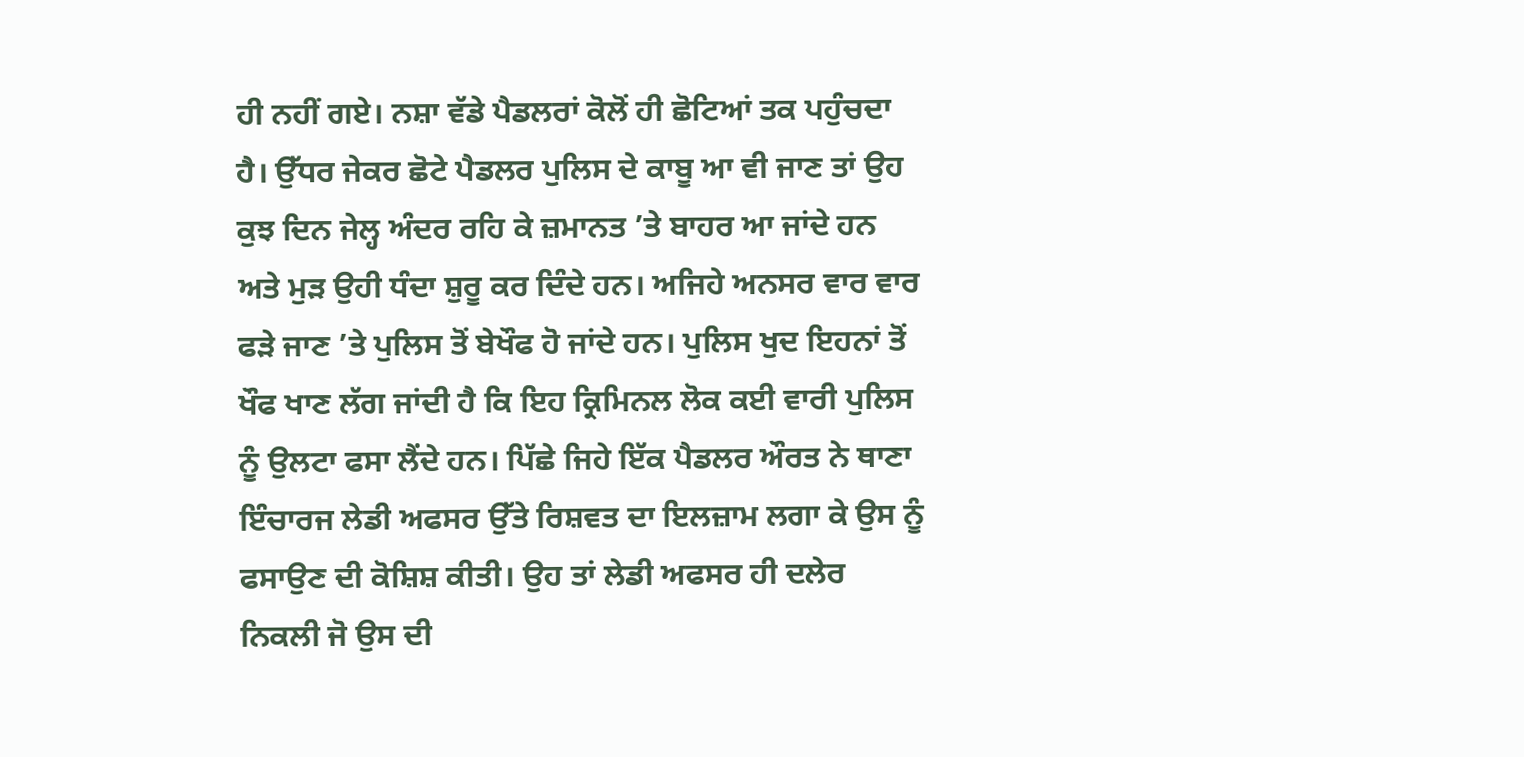ਹੀ ਨਹੀਂ ਗਏ। ਨਸ਼ਾ ਵੱਡੇ ਪੈਡਲਰਾਂ ਕੋਲੋਂ ਹੀ ਛੋਟਿਆਂ ਤਕ ਪਹੁੰਚਦਾ ਹੈ। ਉੱਧਰ ਜੇਕਰ ਛੋਟੇ ਪੈਡਲਰ ਪੁਲਿਸ ਦੇ ਕਾਬੂ ਆ ਵੀ ਜਾਣ ਤਾਂ ਉਹ ਕੁਝ ਦਿਨ ਜੇਲ੍ਹ ਅੰਦਰ ਰਹਿ ਕੇ ਜ਼ਮਾਨਤ ’ਤੇ ਬਾਹਰ ਆ ਜਾਂਦੇ ਹਨ ਅਤੇ ਮੁੜ ਉਹੀ ਧੰਦਾ ਸ਼ੁਰੂ ਕਰ ਦਿੰਦੇ ਹਨ। ਅਜਿਹੇ ਅਨਸਰ ਵਾਰ ਵਾਰ ਫੜੇ ਜਾਣ ’ਤੇ ਪੁਲਿਸ ਤੋਂ ਬੇਖੌਫ ਹੋ ਜਾਂਦੇ ਹਨ। ਪੁਲਿਸ ਖੁਦ ਇਹਨਾਂ ਤੋਂ ਖੌਫ ਖਾਣ ਲੱਗ ਜਾਂਦੀ ਹੈ ਕਿ ਇਹ ਕ੍ਰਿਮਿਨਲ ਲੋਕ ਕਈ ਵਾਰੀ ਪੁਲਿਸ ਨੂੰ ਉਲਟਾ ਫਸਾ ਲੈਂਦੇ ਹਨ। ਪਿੱਛੇ ਜਿਹੇ ਇੱਕ ਪੈਡਲਰ ਔਰਤ ਨੇ ਥਾਣਾ ਇੰਚਾਰਜ ਲੇਡੀ ਅਫਸਰ ਉੱਤੇ ਰਿਸ਼ਵਤ ਦਾ ਇਲਜ਼ਾਮ ਲਗਾ ਕੇ ਉਸ ਨੂੰ ਫਸਾਉਣ ਦੀ ਕੋਸ਼ਿਸ਼ ਕੀਤੀ। ਉਹ ਤਾਂ ਲੇਡੀ ਅਫਸਰ ਹੀ ਦਲੇਰ ਨਿਕਲੀ ਜੋ ਉਸ ਦੀ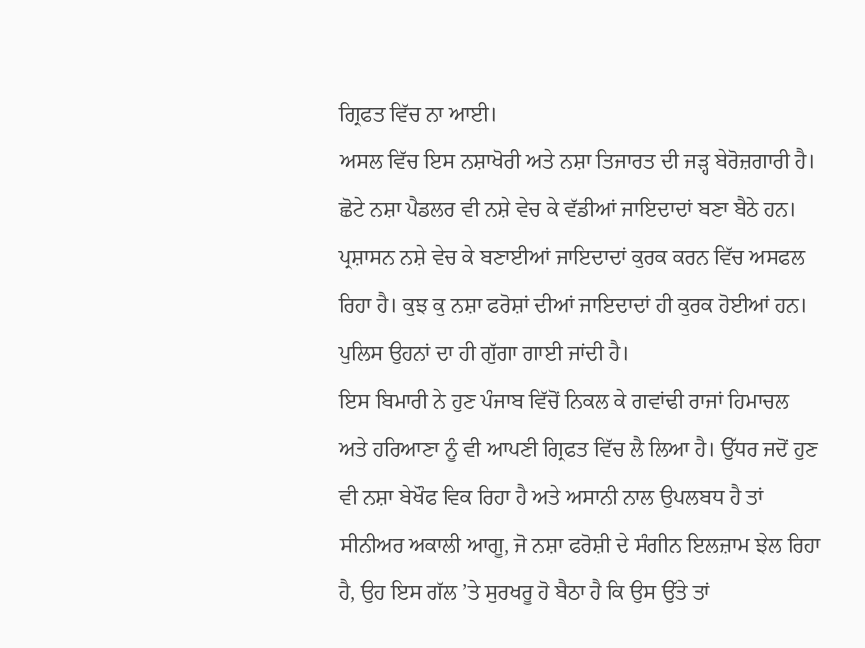ਗ੍ਰਿਫਤ ਵਿੱਚ ਨਾ ਆਈ।
ਅਸਲ ਵਿੱਚ ਇਸ ਨਸ਼ਾਖੋਰੀ ਅਤੇ ਨਸ਼ਾ ਤਿਜਾਰਤ ਦੀ ਜੜ੍ਹ ਬੇਰੋਜ਼ਗਾਰੀ ਹੈ। ਛੋਟੇ ਨਸ਼ਾ ਪੈਡਲਰ ਵੀ ਨਸ਼ੇ ਵੇਚ ਕੇ ਵੱਡੀਆਂ ਜਾਇਦਾਦਾਂ ਬਣਾ ਬੈਠੇ ਹਨ। ਪ੍ਰਸ਼ਾਸਨ ਨਸ਼ੇ ਵੇਚ ਕੇ ਬਣਾਈਆਂ ਜਾਇਦਾਦਾਂ ਕੁਰਕ ਕਰਨ ਵਿੱਚ ਅਸਫਲ ਰਿਹਾ ਹੈ। ਕੁਝ ਕੁ ਨਸ਼ਾ ਫਰੋਸ਼ਾਂ ਦੀਆਂ ਜਾਇਦਾਦਾਂ ਹੀ ਕੁਰਕ ਹੋਈਆਂ ਹਨ। ਪੁਲਿਸ ਉਹਨਾਂ ਦਾ ਹੀ ਗੁੱਗਾ ਗਾਈ ਜਾਂਦੀ ਹੈ।
ਇਸ ਬਿਮਾਰੀ ਨੇ ਹੁਣ ਪੰਜਾਬ ਵਿੱਚੋਂ ਨਿਕਲ ਕੇ ਗਵਾਂਢੀ ਰਾਜਾਂ ਹਿਮਾਚਲ ਅਤੇ ਹਰਿਆਣਾ ਨੂੰ ਵੀ ਆਪਣੀ ਗ੍ਰਿਫਤ ਵਿੱਚ ਲੈ ਲਿਆ ਹੈ। ਉੱਧਰ ਜਦੋਂ ਹੁਣ ਵੀ ਨਸ਼ਾ ਬੇਖੌਫ ਵਿਕ ਰਿਹਾ ਹੈ ਅਤੇ ਅਸਾਨੀ ਨਾਲ ਉਪਲਬਧ ਹੈ ਤਾਂ ਸੀਨੀਅਰ ਅਕਾਲੀ ਆਗੂ, ਜੋ ਨਸ਼ਾ ਫਰੋਸ਼ੀ ਦੇ ਸੰਗੀਨ ਇਲਜ਼ਾਮ ਝੇਲ ਰਿਹਾ ਹੈ, ਉਹ ਇਸ ਗੱਲ ’ਤੇ ਸੁਰਖਰੂ ਹੋ ਬੈਠਾ ਹੈ ਕਿ ਉਸ ਉੱਤੇ ਤਾਂ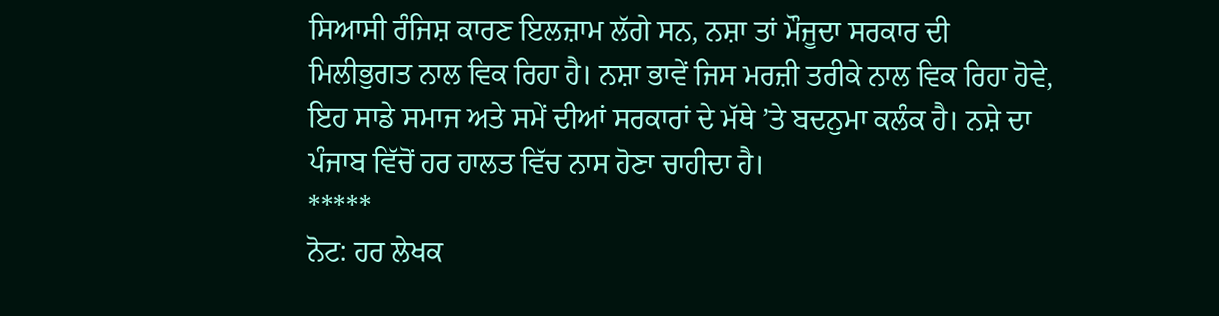ਸਿਆਸੀ ਰੰਜਿਸ਼ ਕਾਰਣ ਇਲਜ਼ਾਮ ਲੱਗੇ ਸਨ, ਨਸ਼ਾ ਤਾਂ ਮੌਜੂਦਾ ਸਰਕਾਰ ਦੀ ਮਿਲੀਭੁਗਤ ਨਾਲ ਵਿਕ ਰਿਹਾ ਹੈ। ਨਸ਼ਾ ਭਾਵੇਂ ਜਿਸ ਮਰਜ਼ੀ ਤਰੀਕੇ ਨਾਲ ਵਿਕ ਰਿਹਾ ਹੋਵੇ, ਇਹ ਸਾਡੇ ਸਮਾਜ ਅਤੇ ਸਮੇਂ ਦੀਆਂ ਸਰਕਾਰਾਂ ਦੇ ਮੱਥੇ ’ਤੇ ਬਦਨੁਮਾ ਕਲੰਕ ਹੈ। ਨਸ਼ੇ ਦਾ ਪੰਜਾਬ ਵਿੱਚੋਂ ਹਰ ਹਾਲਤ ਵਿੱਚ ਨਾਸ ਹੋਣਾ ਚਾਹੀਦਾ ਹੈ।
*****
ਨੋਟ: ਹਰ ਲੇਖਕ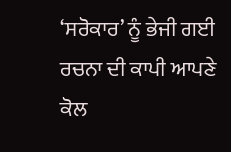‘ਸਰੋਕਾਰ’ ਨੂੰ ਭੇਜੀ ਗਈ ਰਚਨਾ ਦੀ ਕਾਪੀ ਆਪਣੇ ਕੋਲ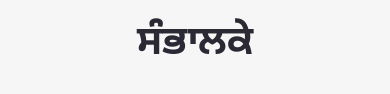ਸੰਭਾਲਕੇ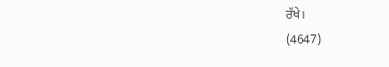ਰੱਖੇ।
(4647)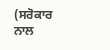(ਸਰੋਕਾਰ ਨਾਲ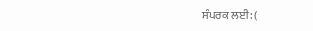ਸੰਪਰਕ ਲਈ: (